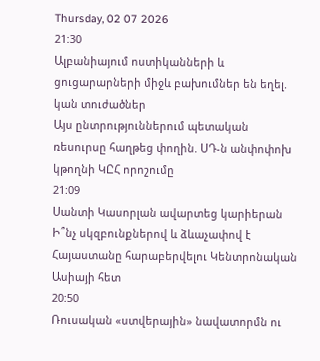Thursday, 02 07 2026
21:30
Ալբանիայում ոստիկանների և ցուցարարների միջև բախումներ են եղել. կան տուժածներ
Այս ընտրություններում պետական ռեսուրսը հաղթեց փողին. ՍԴ-ն անփոփոխ կթողնի ԿԸՀ որոշումը
21:09
Սանտի Կասորլան ավարտեց կարիերան
Ի՞նչ սկզբունքներով և ձևաչափով է Հայաստանը հարաբերվելու Կենտրոնական Ասիայի հետ
20:50
Ռուսական «ստվերային» նավատորմն ու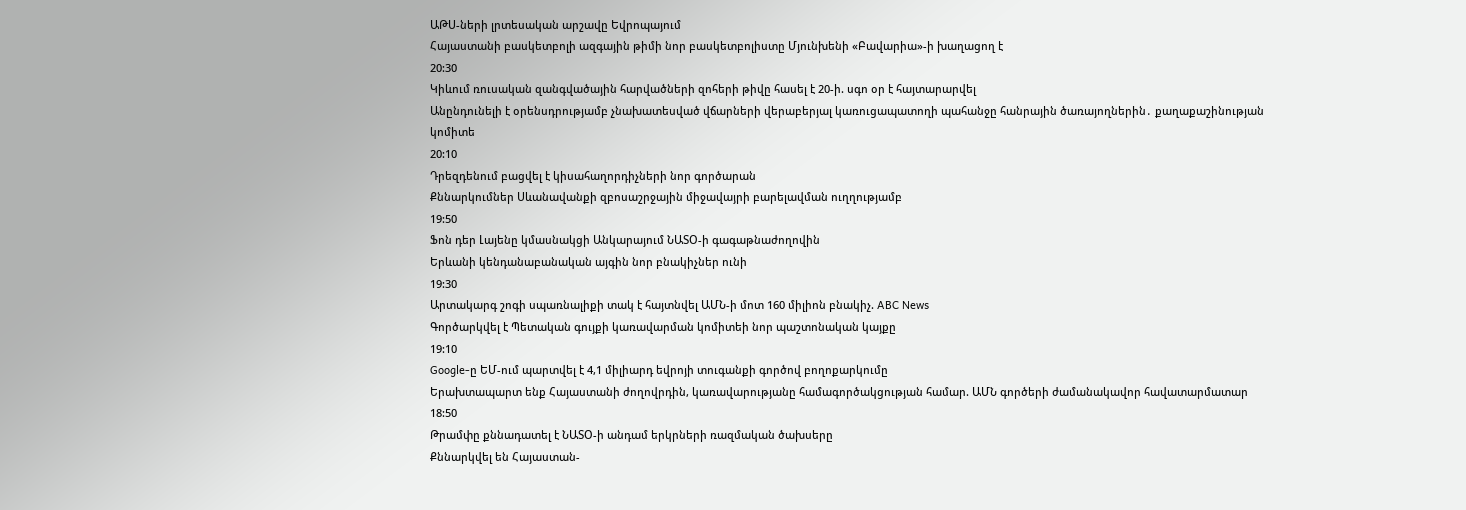ԱԹՍ-ների լրտեսական արշավը Եվրոպայում
Հայաստանի բասկետբոլի ազգային թիմի նոր բասկետբոլիստը Մյունխենի «Բավարիա»-ի խաղացող է
20:30
Կիևում ռուսական զանգվածային հարվածների զոհերի թիվը հասել է 20-ի. սգո օր է հայտարարվել
Անընդունելի է օրենսդրությամբ չնախատեսված վճարների վերաբերյալ կառուցապատողի պահանջը հանրային ծառայողներին․ քաղաքաշինության կոմիտե
20:10
Դրեզդենում բացվել է կիսահաղորդիչների նոր գործարան
Քննարկումներ Սևանավանքի զբոսաշրջային միջավայրի բարելավման ուղղությամբ
19:50
Ֆոն դեր Լայենը կմասնակցի Անկարայում ՆԱՏՕ-ի գագաթնաժողովին
Երևանի կենդանաբանական այգին նոր բնակիչներ ունի
19:30
Արտակարգ շոգի սպառնալիքի տակ է հայտնվել ԱՄՆ-ի մոտ 160 միլիոն բնակիչ. ABC News
Գործարկվել է Պետական գույքի կառավարման կոմիտեի նոր պաշտոնական կայքը
19:10
Google-ը ԵՄ-ում պարտվել է 4,1 միլիարդ եվրոյի տուգանքի գործով բողոքարկումը
Երախտապարտ ենք Հայաստանի ժողովրդին, կառավարությանը համագործակցության համար. ԱՄՆ գործերի ժամանակավոր հավատարմատար
18:50
Թրամփը քննադատել է ՆԱՏՕ-ի անդամ երկրների ռազմական ծախսերը
Քննարկվել են Հայաստան-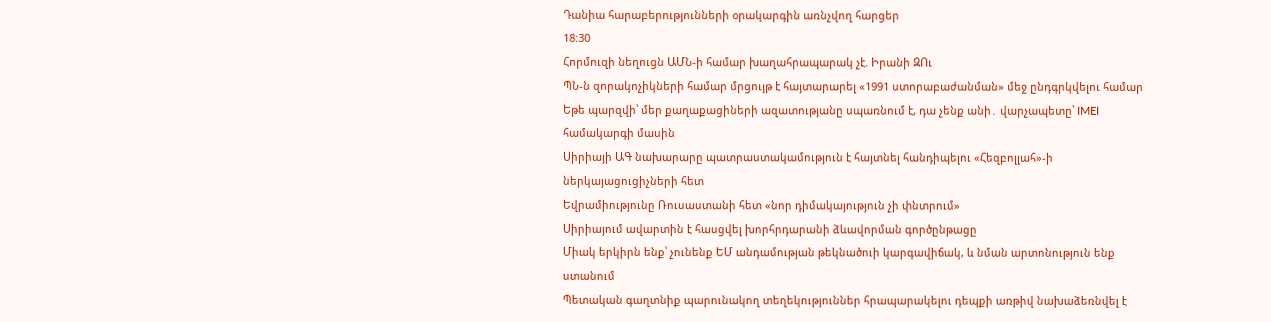Դանիա հարաբերությունների օրակարգին առնչվող հարցեր
18:30
Հորմուզի նեղուցն ԱՄՆ-ի համար խաղահրապարակ չէ. Իրանի ԶՈւ
ՊՆ-ն զորակոչիկների համար մրցույթ է հայտարարել «1991 ստորաբաժանման» մեջ ընդգրկվելու համար
Եթե պարզվի՝ մեր քաղաքացիների ազատությանը սպառնում է, դա չենք անի․ վարչապետը՝ IMEI համակարգի մասին
Սիրիայի ԱԳ նախարարը պատրաստակամություն է հայտնել հանդիպելու «Հեզբոլլահ»-ի ներկայացուցիչների հետ
Եվրամիությունը Ռուսաստանի հետ «նոր դիմակայություն չի փնտրում»
Սիրիայում ավարտին է հասցվել խորհրդարանի ձևավորման գործընթացը
Միակ երկիրն ենք՝ չունենք ԵՄ անդամության թեկնածուի կարգավիճակ, և նման արտոնություն ենք ստանում
Պետական գաղտնիք պարունակող տեղեկություններ հրապարակելու դեպքի առթիվ նախաձեռնվել է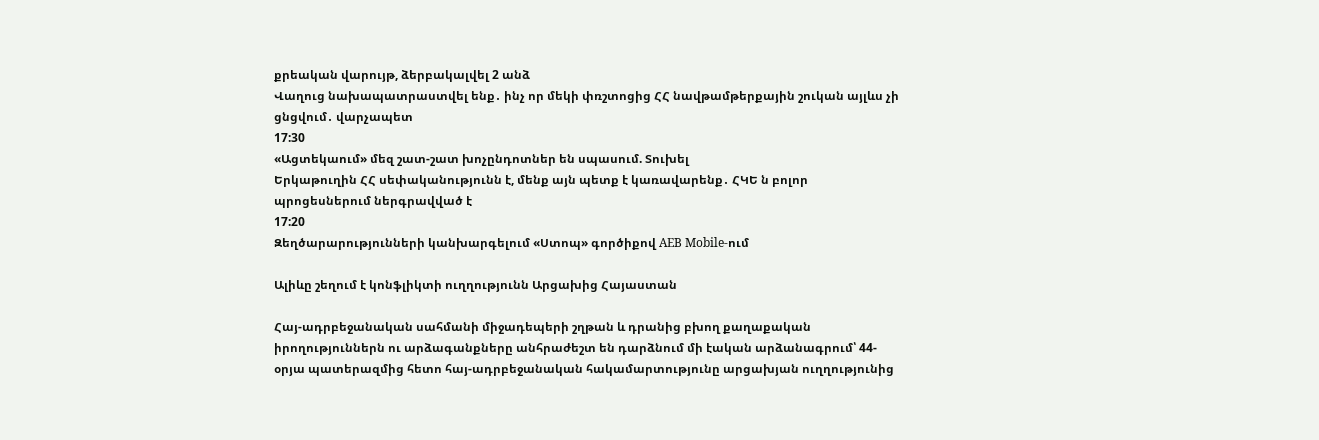քրեական վարույթ, ձերբակալվել 2 անձ
Վաղուց նախապատրաստվել ենք․ ինչ որ մեկի փռշտոցից ՀՀ նավթամթերքային շուկան այլևս չի ցնցվում․ վարչապետ
17:30
«Ացտեկաում» մեզ շատ-շատ խոչընդոտներ են սպասում. Տուխել
Երկաթուղին ՀՀ սեփականությունն է, մենք այն պետք է կառավարենք․ ՀԿԵ ն բոլոր պրոցեսներում ներգրավված է
17:20
Զեղծարարությունների կանխարգելում «Ստոպ» գործիքով AEB Mobile-ում

Ալիևը շեղում է կոնֆլիկտի ուղղությունն Արցախից Հայաստան

Հայ-ադրբեջանական սահմանի միջադեպերի շղթան և դրանից բխող քաղաքական իրողություններն ու արձագանքները անհրաժեշտ են դարձնում մի էական արձանագրում՝ 44-օրյա պատերազմից հետո հայ-ադրբեջանական հակամարտությունը արցախյան ուղղությունից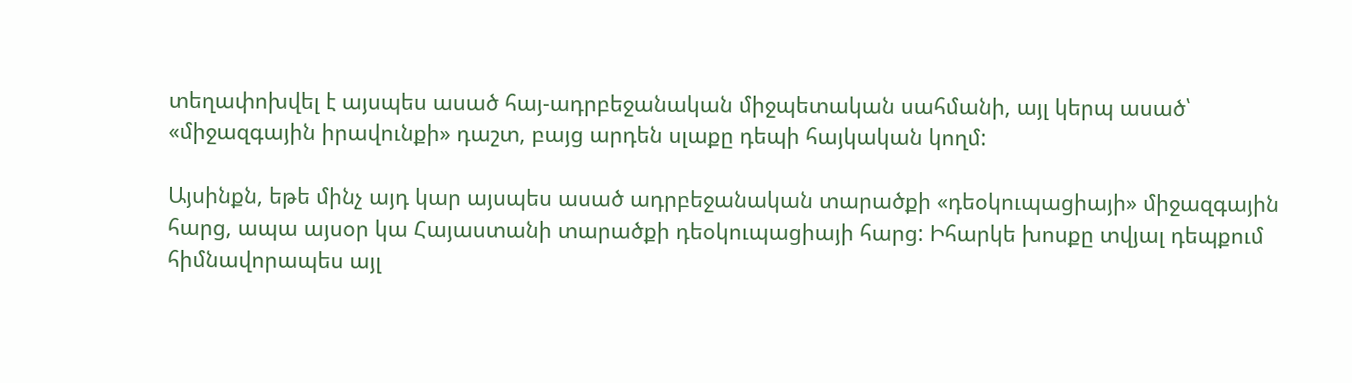տեղափոխվել է այսպես ասած հայ-ադրբեջանական միջպետական սահմանի, այլ կերպ ասած՝ «միջազգային իրավունքի» դաշտ, բայց արդեն սլաքը դեպի հայկական կողմ:

Այսինքն, եթե մինչ այդ կար այսպես ասած ադրբեջանական տարածքի «դեօկուպացիայի» միջազգային հարց, ապա այսօր կա Հայաստանի տարածքի դեօկուպացիայի հարց: Իհարկե խոսքը տվյալ դեպքում հիմնավորապես այլ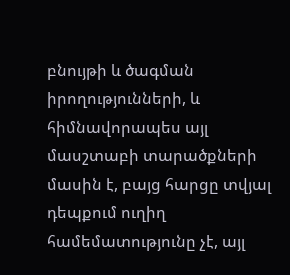բնույթի և ծագման իրողությունների, և հիմնավորապես այլ մասշտաբի տարածքների մասին է, բայց հարցը տվյալ դեպքում ուղիղ համեմատությունը չէ, այլ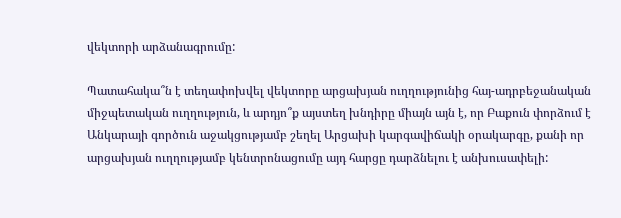վեկտորի արձանագրումը:

Պատահակա՞ն է տեղափոխվել վեկտորը արցախյան ուղղությունից հայ-ադրբեջանական միջպետական ուղղություն, և արդյո՞ք այստեղ խնդիրը միայն այն է, որ Բաքուն փորձում է Անկարայի գործուն աջակցությամբ շեղել Արցախի կարգավիճակի օրակարգը, քանի որ արցախյան ուղղությամբ կենտրոնացումը այդ հարցը դարձնելու է անխուսափելի: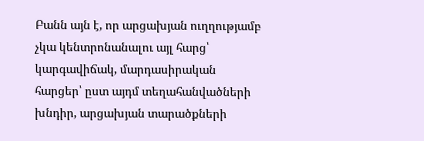Բանն այն է, որ արցախյան ուղղությամբ չկա կենտրոնանալու այլ հարց՝ կարգավիճակ, մարդասիրական հարցեր՝ ըստ այդմ տեղահանվածների խնդիր, արցախյան տարածքների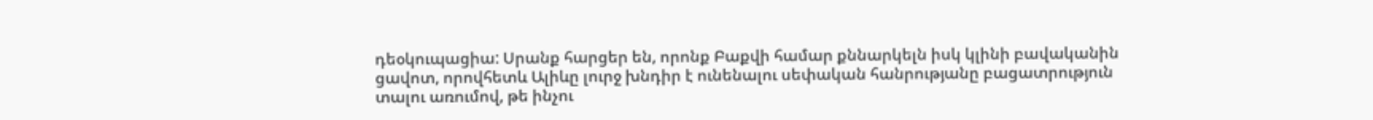դեօկուպացիա: Սրանք հարցեր են, որոնք Բաքվի համար քննարկելն իսկ կլինի բավականին ցավոտ, որովհետև Ալիևը լուրջ խնդիր է ունենալու սեփական հանրությանը բացատրություն տալու առումով, թե ինչու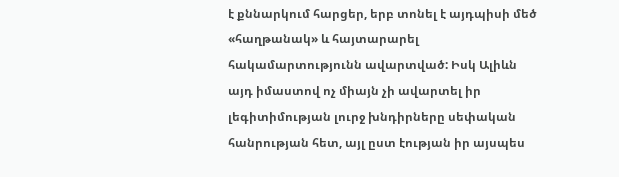է քննարկում հարցեր, երբ տոնել է այդպիսի մեծ «հաղթանակ» և հայտարարել հակամարտությունն ավարտված: Իսկ Ալիևն այդ իմաստով ոչ միայն չի ավարտել իր լեգիտիմության լուրջ խնդիրները սեփական հանրության հետ, այլ ըստ էության իր այսպես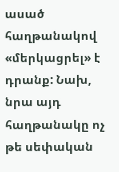ասած հաղթանակով «մերկացրել» է դրանք: Նախ, նրա այդ հաղթանակը ոչ թե սեփական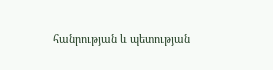հանրության և պետության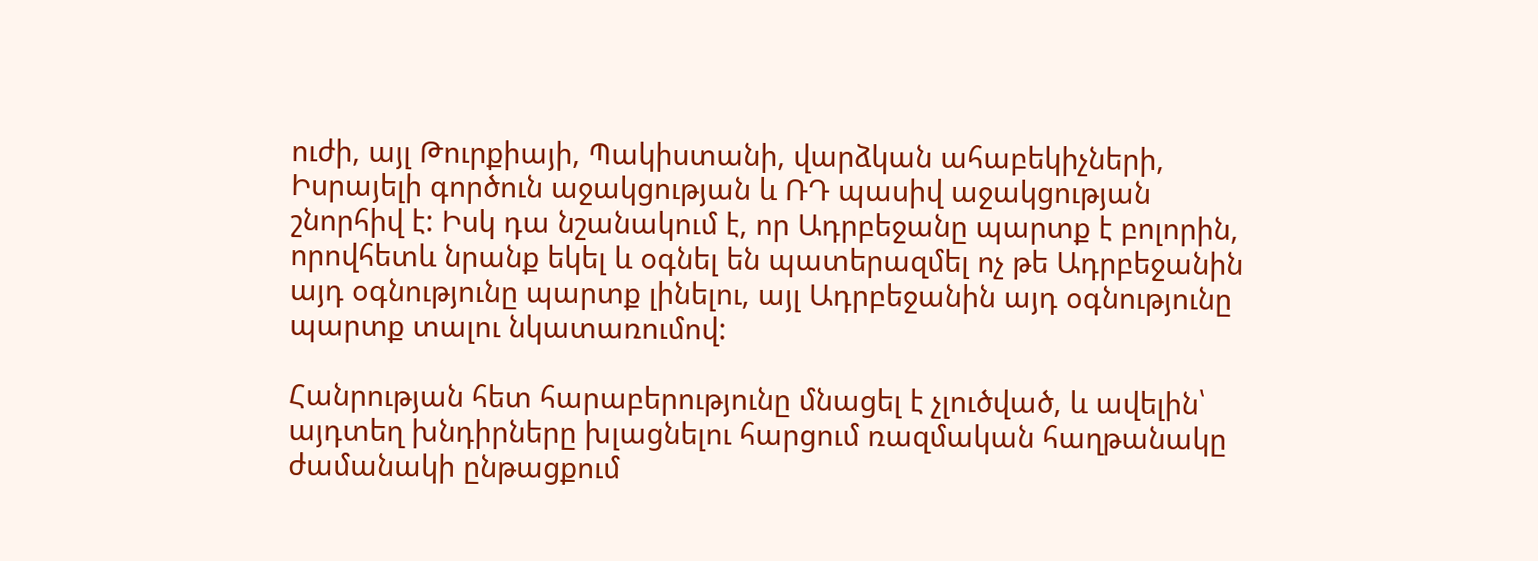ուժի, այլ Թուրքիայի, Պակիստանի, վարձկան ահաբեկիչների, Իսրայելի գործուն աջակցության և ՌԴ պասիվ աջակցության շնորհիվ է: Իսկ դա նշանակում է, որ Ադրբեջանը պարտք է բոլորին, որովհետև նրանք եկել և օգնել են պատերազմել ոչ թե Ադրբեջանին այդ օգնությունը պարտք լինելու, այլ Ադրբեջանին այդ օգնությունը պարտք տալու նկատառումով:

Հանրության հետ հարաբերությունը մնացել է չլուծված, և ավելին՝ այդտեղ խնդիրները խլացնելու հարցում ռազմական հաղթանակը ժամանակի ընթացքում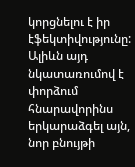կորցնելու է իր էֆեկտիվությունը: Ալիևն այդ նկատառումով է փորձում հնարավորինս երկարաձգել այն, նոր բնույթի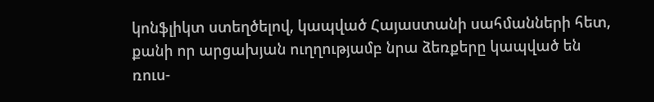կոնֆլիկտ ստեղծելով, կապված Հայաստանի սահմանների հետ, քանի որ արցախյան ուղղությամբ նրա ձեռքերը կապված են ռուս-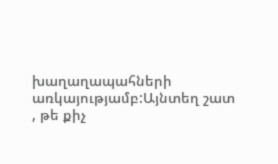խաղաղապահների առկայությամբ:Այնտեղ շատ , թե քիչ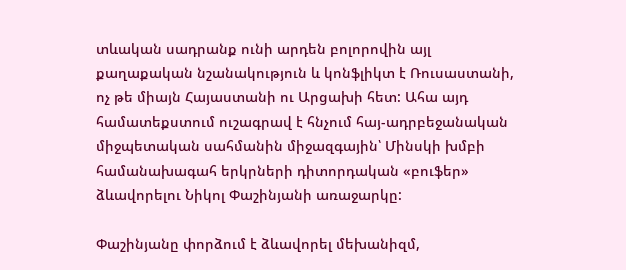տևական սադրանք ունի արդեն բոլորովին այլ քաղաքական նշանակություն և կոնֆլիկտ է Ռուսաստանի, ոչ թե միայն Հայաստանի ու Արցախի հետ: Ահա այդ համատեքստում ուշագրավ է հնչում հայ-ադրբեջանական միջպետական սահմանին միջազգային՝ Մինսկի խմբի համանախագահ երկրների դիտորդական «բուֆեր» ձևավորելու Նիկոլ Փաշինյանի առաջարկը:

Փաշինյանը փորձում է ձևավորել մեխանիզմ,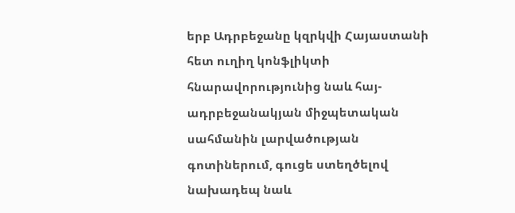երբ Ադրբեջանը կզրկվի Հայաստանի հետ ուղիղ կոնֆլիկտի հնարավորությունից նաև հայ-ադրբեջանակյան միջպետական սահմանին լարվածության գոտիներում, գուցե ստեղծելով նախադեպ նաև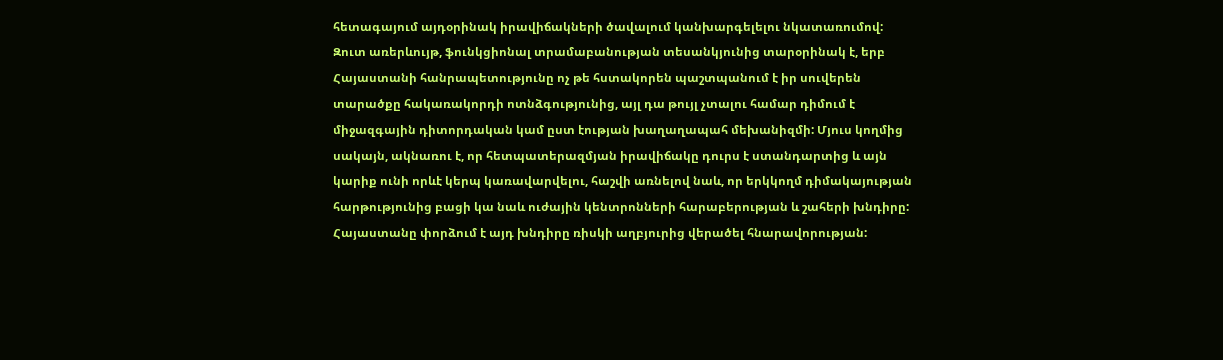հետագայում այդօրինակ իրավիճակների ծավալում կանխարգելելու նկատառումով: Զուտ առերևույթ, ֆունկցիոնալ տրամաբանության տեսանկյունից տարօրինակ է, երբ Հայաստանի հանրապետությունը ոչ թե հստակորեն պաշտպանում է իր սուվերեն տարածքը հակառակորդի ոտնձգությունից, այլ դա թույլ չտալու համար դիմում է միջազգային դիտորդական կամ ըստ էության խաղաղապահ մեխանիզմի: Մյուս կողմից սակայն, ակնառու է, որ հետպատերազմյան իրավիճակը դուրս է ստանդարտից և այն կարիք ունի որևէ կերպ կառավարվելու, հաշվի առնելով նաև, որ երկկողմ դիմակայության հարթությունից բացի կա նաև ուժային կենտրոնների հարաբերության և շահերի խնդիրը: Հայաստանը փորձում է այդ խնդիրը ռիսկի աղբյուրից վերածել հնարավորության: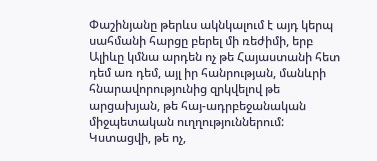Փաշինյանը թերևս ակնկալում է այդ կերպ սահմանի հարցը բերել մի ռեժիմի, երբ Ալիևը կմնա արդեն ոչ թե Հայաստանի հետ դեմ առ դեմ, այլ իր հանրության, մանևրի հնարավորությունից զրկվելով թե արցախյան, թե հայ-ադրբեջանական միջպետական ուղղություններում: Կստացվի, թե ոչ,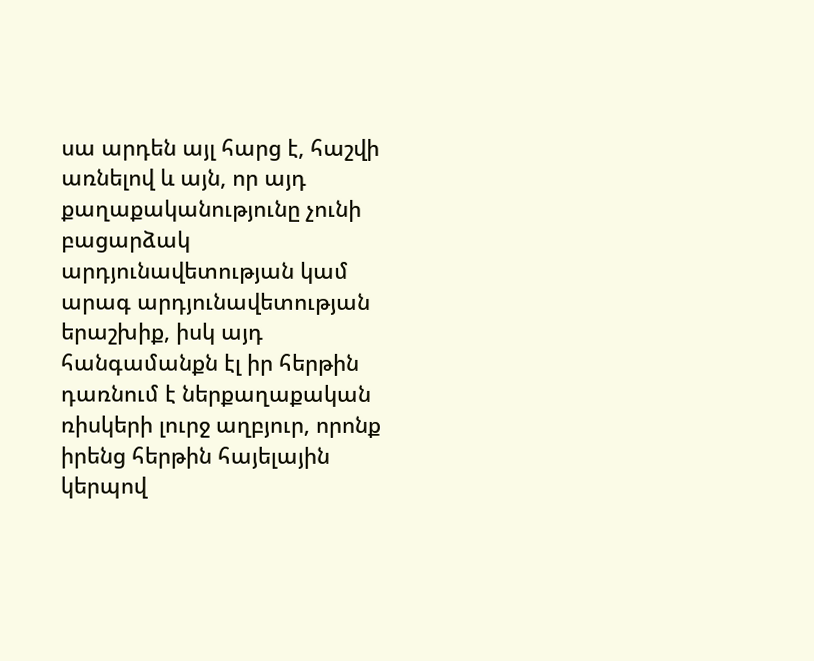սա արդեն այլ հարց է, հաշվի առնելով և այն, որ այդ քաղաքականությունը չունի բացարձակ արդյունավետության կամ արագ արդյունավետության երաշխիք, իսկ այդ հանգամանքն էլ իր հերթին դառնում է ներքաղաքական ռիսկերի լուրջ աղբյուր, որոնք իրենց հերթին հայելային կերպով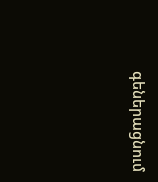գեներացնում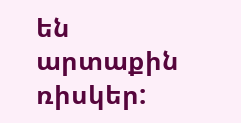են արտաքին ռիսկեր: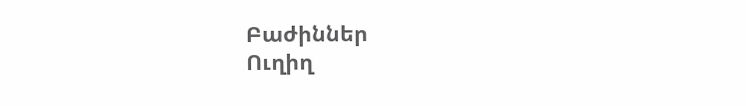Բաժիններ
Ուղիղ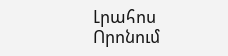Լրահոս
Որոնում